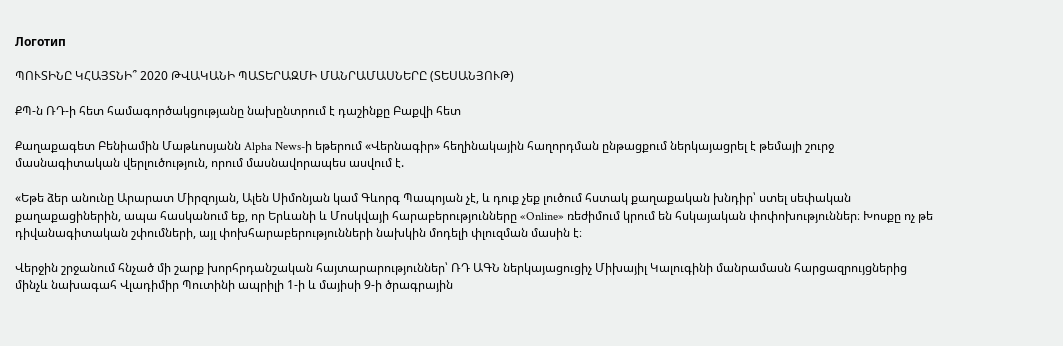Логотип

ՊՈՒՏԻՆԸ ԿՀԱՅՏՆԻ՞ 2020 ԹՎԱԿԱՆԻ ՊԱՏԵՐԱԶՄԻ ՄԱՆՐԱՄԱՍՆԵՐԸ (ՏԵՍԱՆՅՈՒԹ)

ՔՊ-ն ՌԴ-ի հետ համագործակցությանը նախընտրում է դաշինքը Բաքվի հետ

Քաղաքագետ Բենիամին Մաթևոսյանն Alpha News-ի եթերում «Վերնագիր» հեղինակային հաղորդման ընթացքում ներկայացրել է թեմայի շուրջ մասնագիտական վերլուծություն, որում մասնավորապես ասվում է.

«Եթե ձեր անունը Արարատ Միրզոյան, Ալեն Սիմոնյան կամ Գևորգ Պապոյան չէ, և դուք չեք լուծում հստակ քաղաքական խնդիր՝ ստել սեփական քաղաքացիներին, ապա հասկանում եք, որ Երևանի և Մոսկվայի հարաբերությունները «Online» ռեժիմում կրում են հսկայական փոփոխություններ։ Խոսքը ոչ թե դիվանագիտական շփումների, այլ փոխհարաբերությունների նախկին մոդելի փլուզման մասին է։

Վերջին շրջանում հնչած մի շարք խորհրդանշական հայտարարություններ՝ ՌԴ ԱԳՆ ներկայացուցիչ Միխայիլ Կալուգինի մանրամասն հարցազրույցներից մինչև նախագահ Վլադիմիր Պուտինի ապրիլի 1-ի և մայիսի 9-ի ծրագրային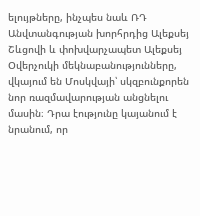ելույթները, ինչպես նաև ՌԴ Անվտանգության խորհրդից Ալեքսեյ Շևցովի և փոխվարչապետ Ալեքսեյ Օվերչուկի մեկնաբանությունները, վկայում են Մոսկվայի՝ սկզբունքորեն նոր ռազմավարության անցնելու մասին։ Դրա էությունը կայանում է նրանում, որ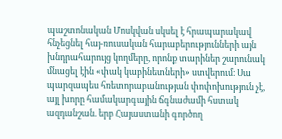պաշտոնական Մոսկվան սկսել է հրապարակավ հնչեցնել հայ-ռուսական հարաբերությունների այն խնդրահարույց կողմերը, որոնք տարիներ շարունակ մնացել էին «փակ կաբինետների» ստվերում։ Սա պարզապես հռետորաբանության փոփոխություն չէ, այլ խորը համակարգային ճգնաժամի հստակ ազդանշան. երբ Հայաստանի գործող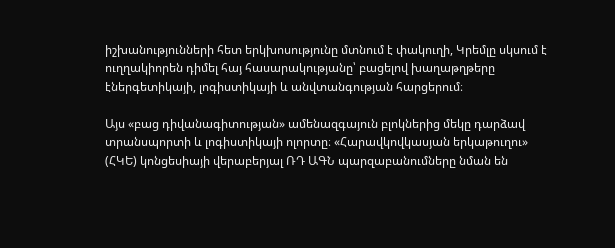իշխանությունների հետ երկխոսությունը մտնում է փակուղի, Կրեմլը սկսում է ուղղակիորեն դիմել հայ հասարակությանը՝ բացելով խաղաթղթերը էներգետիկայի, լոգիստիկայի և անվտանգության հարցերում։

Այս «բաց դիվանագիտության» ամենազգայուն բլոկներից մեկը դարձավ տրանսպորտի և լոգիստիկայի ոլորտը։ «Հարավկովկասյան երկաթուղու» (ՀԿԵ) կոնցեսիայի վերաբերյալ ՌԴ ԱԳՆ պարզաբանումները նման են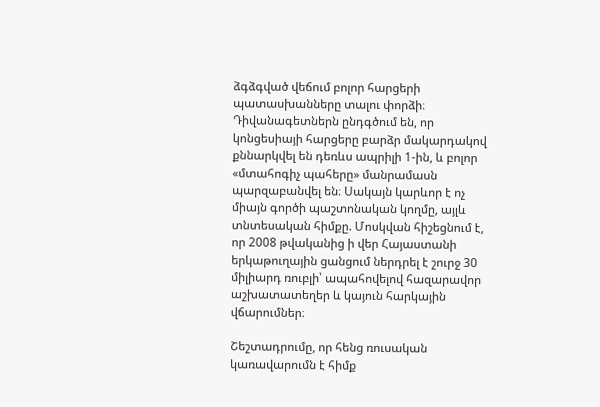ձգձգված վեճում բոլոր հարցերի պատասխանները տալու փորձի։ Դիվանագետներն ընդգծում են, որ կոնցեսիայի հարցերը բարձր մակարդակով քննարկվել են դեռևս ապրիլի 1-ին, և բոլոր «մտահոգիչ պահերը» մանրամասն պարզաբանվել են։ Սակայն կարևոր է ոչ միայն գործի պաշտոնական կողմը, այլև տնտեսական հիմքը. Մոսկվան հիշեցնում է, որ 2008 թվականից ի վեր Հայաստանի երկաթուղային ցանցում ներդրել է շուրջ 30 միլիարդ ռուբլի՝ ապահովելով հազարավոր աշխատատեղեր և կայուն հարկային վճարումներ։

Շեշտադրումը, որ հենց ռուսական կառավարումն է հիմք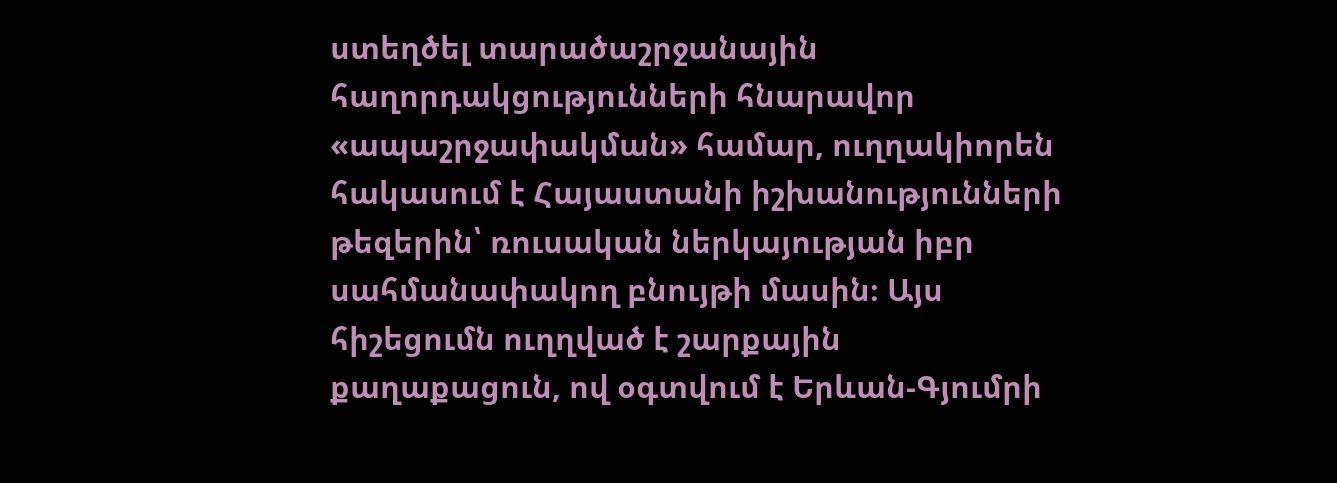ստեղծել տարածաշրջանային հաղորդակցությունների հնարավոր «ապաշրջափակման» համար, ուղղակիորեն հակասում է Հայաստանի իշխանությունների թեզերին՝ ռուսական ներկայության իբր սահմանափակող բնույթի մասին։ Այս հիշեցումն ուղղված է շարքային քաղաքացուն, ով օգտվում է Երևան-Գյումրի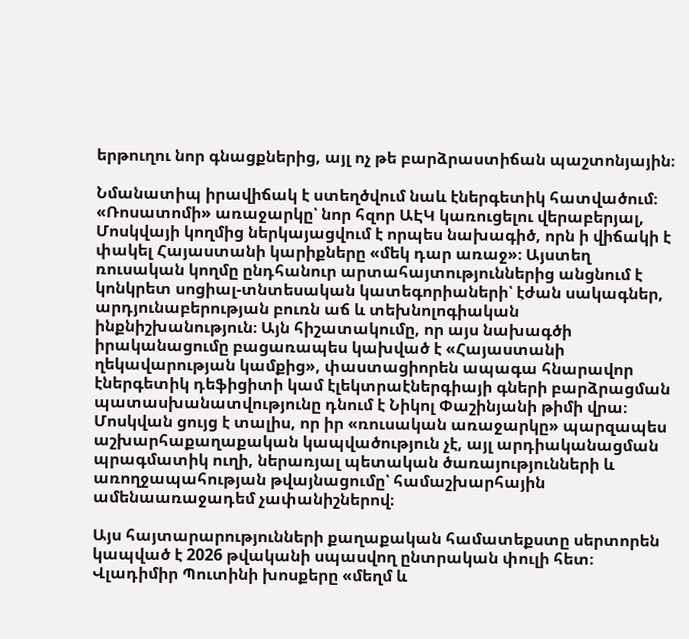երթուղու նոր գնացքներից, այլ ոչ թե բարձրաստիճան պաշտոնյային։

Նմանատիպ իրավիճակ է ստեղծվում նաև էներգետիկ հատվածում։ «Ռոսատոմի» առաջարկը՝ նոր հզոր ԱԷԿ կառուցելու վերաբերյալ, Մոսկվայի կողմից ներկայացվում է որպես նախագիծ, որն ի վիճակի է փակել Հայաստանի կարիքները «մեկ դար առաջ»։ Այստեղ ռուսական կողմը ընդհանուր արտահայտություններից անցնում է կոնկրետ սոցիալ-տնտեսական կատեգորիաների՝ էժան սակագներ, արդյունաբերության բուռն աճ և տեխնոլոգիական ինքնիշխանություն։ Այն հիշատակումը, որ այս նախագծի իրականացումը բացառապես կախված է «Հայաստանի ղեկավարության կամքից», փաստացիորեն ապագա հնարավոր էներգետիկ դեֆիցիտի կամ էլեկտրաէներգիայի գների բարձրացման պատասխանատվությունը դնում է Նիկոլ Փաշինյանի թիմի վրա։ Մոսկվան ցույց է տալիս, որ իր «ռուսական առաջարկը» պարզապես աշխարհաքաղաքական կապվածություն չէ, այլ արդիականացման պրագմատիկ ուղի, ներառյալ պետական ծառայությունների և առողջապահության թվայնացումը՝ համաշխարհային ամենաառաջադեմ չափանիշներով։

Այս հայտարարությունների քաղաքական համատեքստը սերտորեն կապված է 2026 թվականի սպասվող ընտրական փուլի հետ։ Վլադիմիր Պուտինի խոսքերը «մեղմ և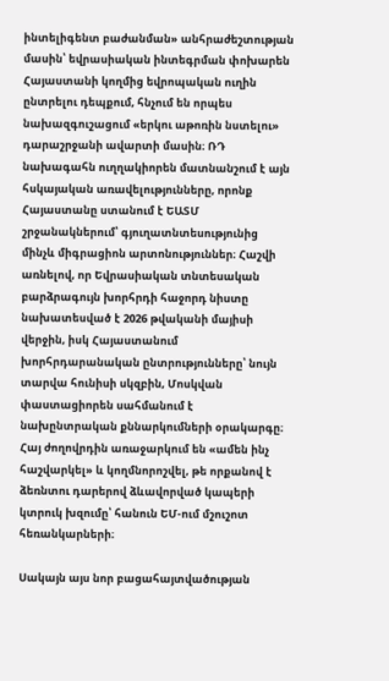ինտելիգենտ բաժանման» անհրաժեշտության մասին՝ եվրասիական ինտեգրման փոխարեն Հայաստանի կողմից եվրոպական ուղին ընտրելու դեպքում, հնչում են որպես նախազգուշացում «երկու աթոռին նստելու» դարաշրջանի ավարտի մասին։ ՌԴ նախագահն ուղղակիորեն մատնանշում է այն հսկայական առավելությունները, որոնք Հայաստանը ստանում է ԵԱՏՄ շրջանակներում՝ գյուղատնտեսությունից մինչև միգրացիոն արտոնություններ։ Հաշվի առնելով, որ Եվրասիական տնտեսական բարձրագույն խորհրդի հաջորդ նիստը նախատեսված է 2026 թվականի մայիսի վերջին, իսկ Հայաստանում խորհրդարանական ընտրությունները՝ նույն տարվա հունիսի սկզբին, Մոսկվան փաստացիորեն սահմանում է նախընտրական քննարկումների օրակարգը։ Հայ ժողովրդին առաջարկում են «ամեն ինչ հաշվարկել» և կողմնորոշվել, թե որքանով է ձեռնտու դարերով ձևավորված կապերի կտրուկ խզումը՝ հանուն ԵՄ-ում մշուշոտ հեռանկարների։

Սակայն այս նոր բացահայտվածության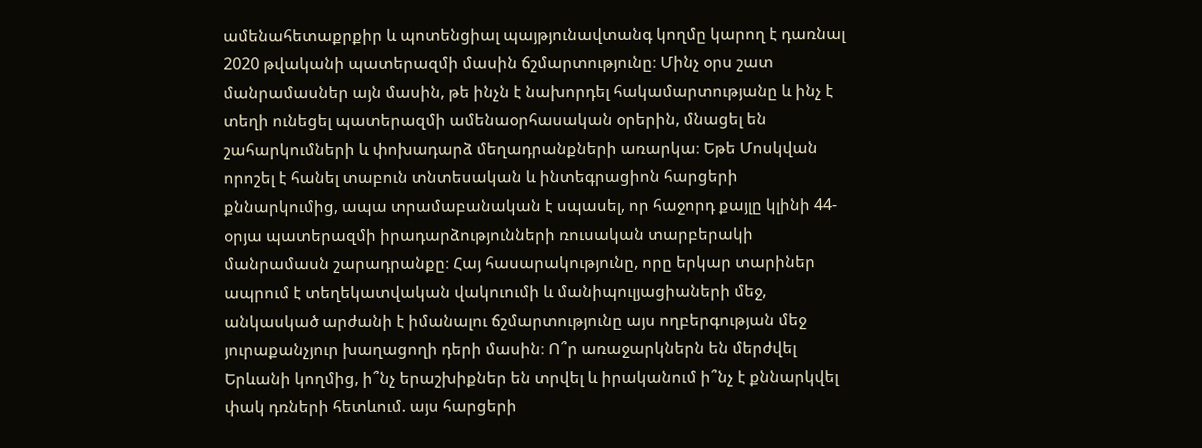ամենահետաքրքիր և պոտենցիալ պայթյունավտանգ կողմը կարող է դառնալ 2020 թվականի պատերազմի մասին ճշմարտությունը։ Մինչ օրս շատ մանրամասներ այն մասին, թե ինչն է նախորդել հակամարտությանը և ինչ է տեղի ունեցել պատերազմի ամենաօրհասական օրերին, մնացել են շահարկումների և փոխադարձ մեղադրանքների առարկա։ Եթե Մոսկվան որոշել է հանել տաբուն տնտեսական և ինտեգրացիոն հարցերի քննարկումից, ապա տրամաբանական է սպասել, որ հաջորդ քայլը կլինի 44-օրյա պատերազմի իրադարձությունների ռուսական տարբերակի մանրամասն շարադրանքը։ Հայ հասարակությունը, որը երկար տարիներ ապրում է տեղեկատվական վակուումի և մանիպուլյացիաների մեջ, անկասկած արժանի է իմանալու ճշմարտությունը այս ողբերգության մեջ յուրաքանչյուր խաղացողի դերի մասին։ Ո՞ր առաջարկներն են մերժվել Երևանի կողմից, ի՞նչ երաշխիքներ են տրվել և իրականում ի՞նչ է քննարկվել փակ դռների հետևում. այս հարցերի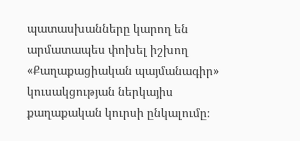պատասխանները կարող են արմատապես փոխել իշխող «Քաղաքացիական պայմանագիր» կուսակցության ներկայիս քաղաքական կուրսի ընկալումը։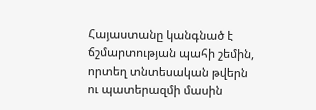Հայաստանը կանգնած է ճշմարտության պահի շեմին, որտեղ տնտեսական թվերն ու պատերազմի մասին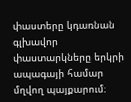փաստերը կդառնան գլխավոր փաստարկները երկրի ապագայի համար մղվող պայքարում։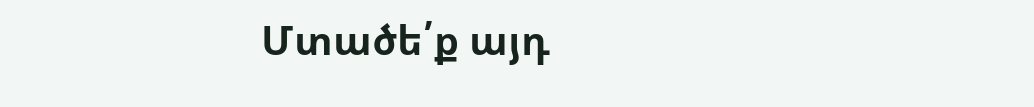Մտածե՛ք այդ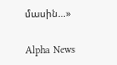մասին…»

Alpha News